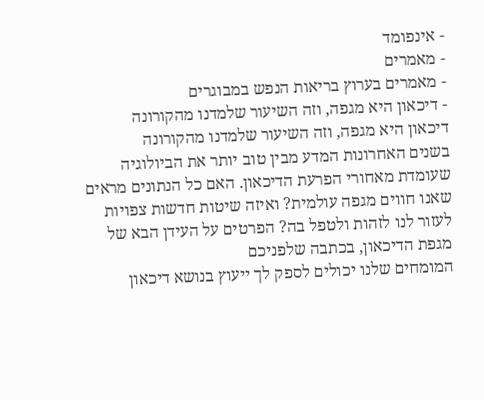- אינפומד
- מאמרים
- מאמרים בערוץ בריאות הנפש במבוגרים
- דיכאון היא מגפה, וזה השיעור שלמדנו מהקורונה
דיכאון היא מגפה, וזה השיעור שלמדנו מהקורונה
בשנים האחרונות המדע מבין טוב יותר את הביולוגיה שעומדת מאחורי הפרעת הדיכאון. האם כל הנתונים מראים שאנו חווים מגפה עולמית? ואיזה שיטות חדשות צפויות לעזור לנו לזהות ולטפל בה? הפרטים על העידן הבא של מגפת הדיכאון, בכתבה שלפניכם
המומחים שלנו יכולים לספק לך ייעוץ בנושא דיכאון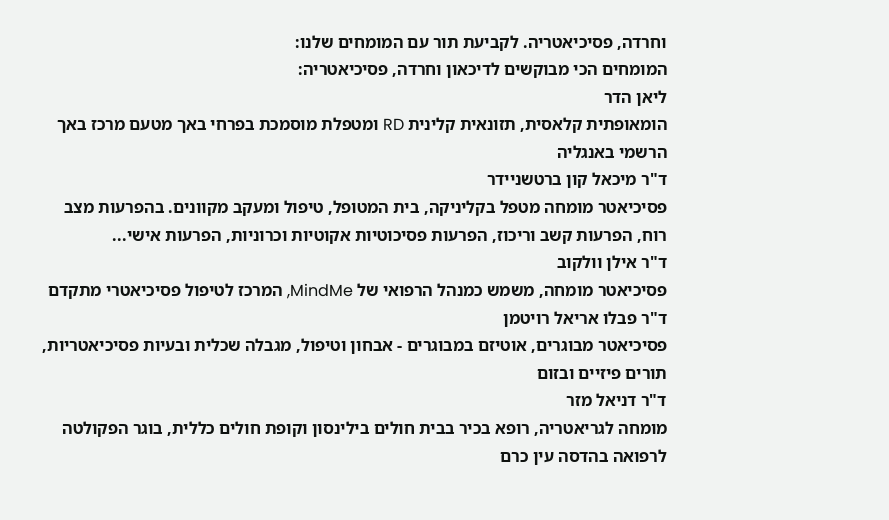וחרדה, פסיכיאטריה. לקביעת תור עם המומחים שלנו:
המומחים הכי מבוקשים לדיכאון וחרדה, פסיכיאטריה:
ליאן הדר
הומאופתית קלאסית, תזונאית קלינית RD ומטפלת מוסמכת בפרחי באך מטעם מרכז באך הרשמי באנגליה
ד"ר מיכאל קון ברטשניידר
פסיכיאטר מומחה מטפל בקליניקה, בית המטופל, טיפול ומעקב מקוונים. בהפרעות מצב רוח, הפרעות קשב וריכוז, הפרעות פסיכוטיות אקוטיות וכרוניות, הפרעות אישי...
ד"ר אילן וולקוב
פסיכיאטר מומחה, משמש כמנהל הרפואי של MindMe, המרכז לטיפול פסיכיאטרי מתקדם
ד"ר פבלו אריאל רויטמן
פסיכיאטר מבוגרים, אוטיזם במבוגרים - אבחון וטיפול, מגבלה שכלית ובעיות פסיכיאטריות, תורים פיזיים ובזום
ד"ר דניאל מזר
מומחה לגריאטריה, רופא בכיר בבית חולים בילינסון וקופת חולים כללית, בוגר הפקולטה לרפואה בהדסה עין כרם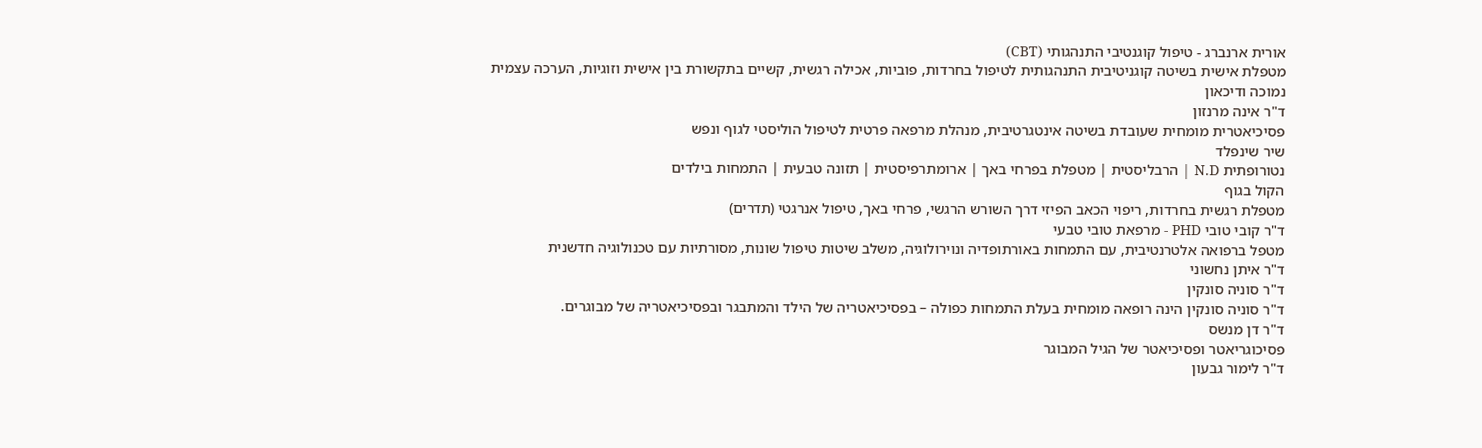אורית ארנברג - טיפול קוגנטיבי התנהגותי (CBT)
מטפלת אישית בשיטה קוגניטיבית התנהגותית לטיפול בחרדות, פוביות, אכילה רגשית, קשיים בתקשורת בין אישית וזוגיות, הערכה עצמית נמוכה ודיכאון
ד"ר אינה מרנזון
פסיכיאטרית מומחית שעובדת בשיטה אינטגרטיבית, מנהלת מרפאה פרטית לטיפול הוליסטי לגוף ונפש
שיר שינפלד
נטורופתית N.D | הרבליסטית | מטפלת בפרחי באך | ארומתרפיסטית | תזונה טבעית | התמחות בילדים
הקול בגוף
מטפלת רגשית בחרדות, ריפוי הכאב הפיזי דרך השורש הרגשי, פרחי באך, טיפול אנרגטי (תדרים)
ד"ר קובי טובי PHD - מרפאת טובי טבעי
מטפל ברפואה אלטרנטיבית, עם התמחות באורתופדיה ונוירולוגיה, משלב שיטות טיפול שונות, מסורתיות עם טכנולוגיה חדשנית
ד"ר איתן נחשוני
ד"ר סוניה סונקין
ד"ר סוניה סונקין הינה רופאה מומחית בעלת התמחות כפולה – בפסיכיאטריה של הילד והמתבגר ובפסיכיאטריה של מבוגרים.
ד"ר דן מנשס
פסיכוגריאטר ופסיכיאטר של הגיל המבוגר
ד"ר לימור גבעון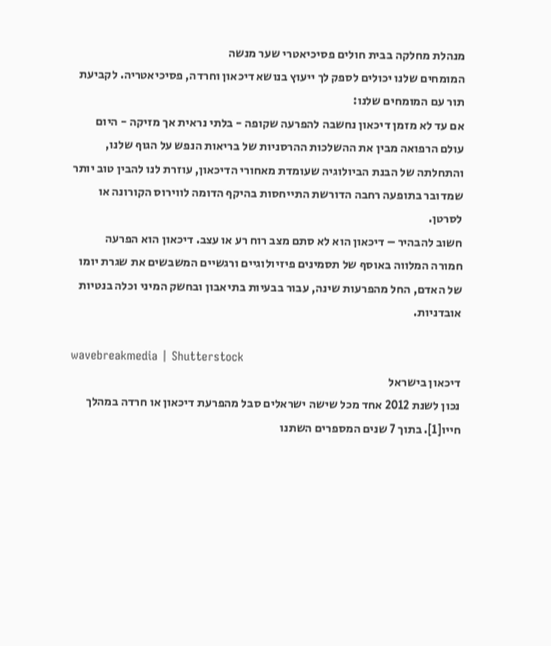מנהלת מחלקה בבית חולים פסיכיאטרי שער מנשה
המומחים שלנו יכולים לספק לך ייעוץ בנושא דיכאון וחרדה, פסיכיאטריה. לקביעת תור עם המומחים שלנו:
אם עד לא מזמן דיכאון נחשבה להפרעה שקופה - בלתי נראית אך מזיקה - היום עולם הרפואה מבין את ההשלכות ההרסניות של בריאות הנפש על הגוף שלנו, והתחלתה של הבנת הביולוגיה שעומדת מאחורי הדיכאון, עוזרת לנו להבין טוב יותר שמדובר בתופעה רחבה הדורשת התייחסות בהיקף הדומה לווירוס הקורונה או לסרטן.
חשוב להבהיר – דיכאון הוא לא סתם מצב רוח רע או עצב. דיכאון הוא הפרעה חמורה המלווה באוסף של תסמינים פיזיולוגיים ורגשיים המשבשים את שגרת יומו של האדם, החל מהפרעות שינה, עבור בבעיות בתיאבון ובחשק המיני וכלה בנטיות אובדניות.

wavebreakmedia | Shutterstock
דיכאון בישראל
נכון לשנת 2012 אחד מכל שישה ישראלים סבל מהפרעת דיכאון או חרדה במהלך חייו[1]. בתוך 7 שנים המספרים השתנו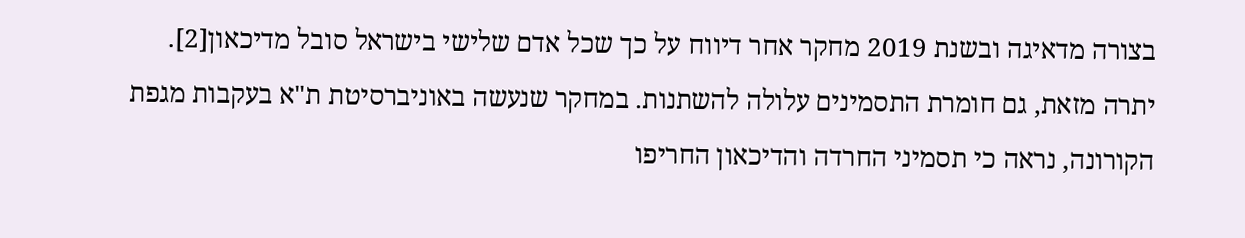בצורה מדאיגה ובשנת 2019 מחקר אחר דיווח על כך שכל אדם שלישי בישראל סובל מדיכאון[2].
יתרה מזאת, גם חומרת התסמינים עלולה להשתנות. במחקר שנעשה באוניברסיטת ת"א בעקבות מגפת הקורונה, נראה כי תסמיני החרדה והדיכאון החריפו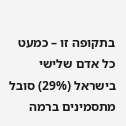בתקופה זו – כמעט כל אדם שלישי בישראל (29%) סובל מתסמינים ברמה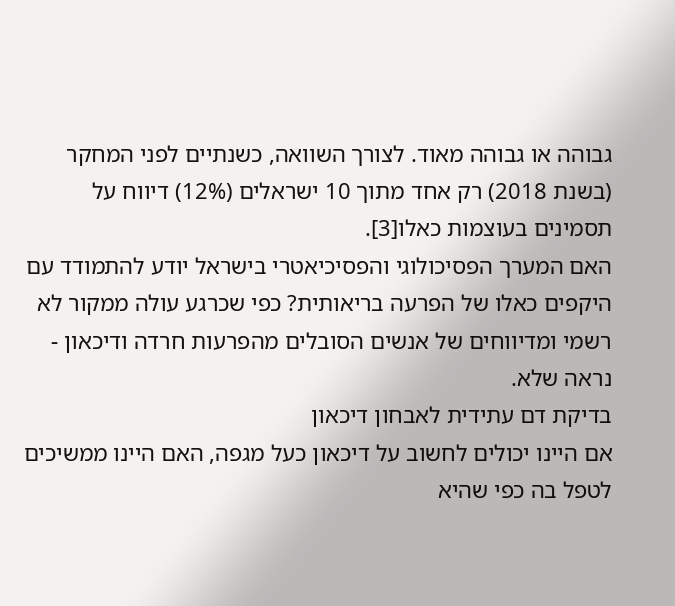גבוהה או גבוהה מאוד. לצורך השוואה, כשנתיים לפני המחקר (בשנת 2018) רק אחד מתוך 10 ישראלים (12%) דיווח על תסמינים בעוצמות כאלו[3].
האם המערך הפסיכולוגי והפסיכיאטרי בישראל יודע להתמודד עם היקפים כאלו של הפרעה בריאותית? כפי שכרגע עולה ממקור לא רשמי ומדיווחים של אנשים הסובלים מהפרעות חרדה ודיכאון - נראה שלא.
בדיקת דם עתידית לאבחון דיכאון
אם היינו יכולים לחשוב על דיכאון כעל מגפה, האם היינו ממשיכים לטפל בה כפי שהיא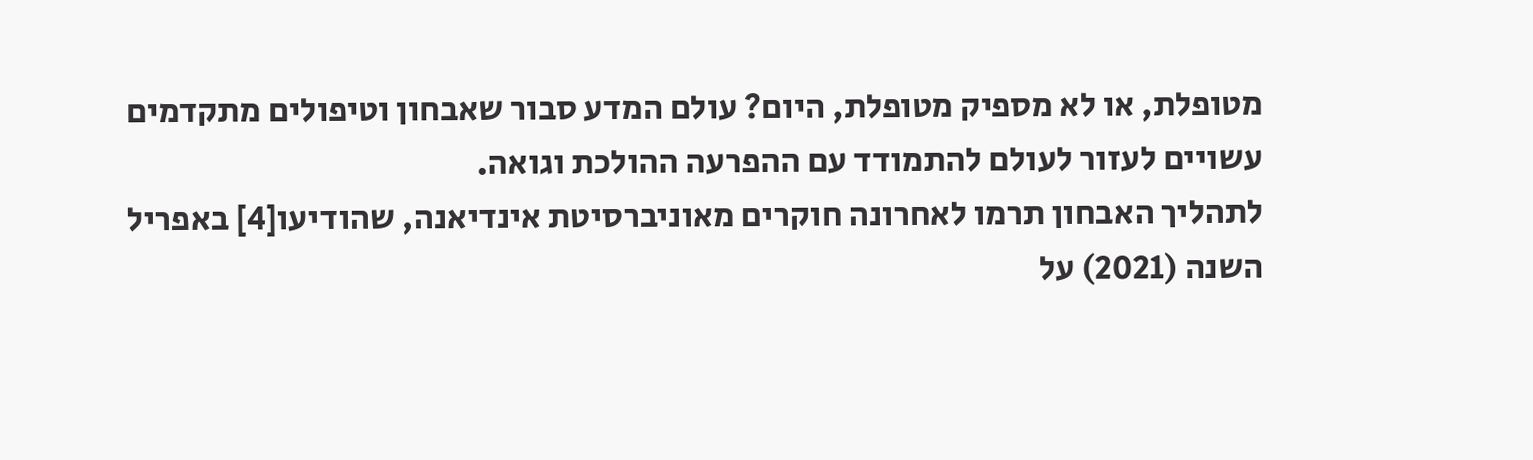מטופלת, או לא מספיק מטופלת, היום? עולם המדע סבור שאבחון וטיפולים מתקדמים עשויים לעזור לעולם להתמודד עם ההפרעה ההולכת וגואה.
לתהליך האבחון תרמו לאחרונה חוקרים מאוניברסיטת אינדיאנה, שהודיעו[4] באפריל השנה (2021) על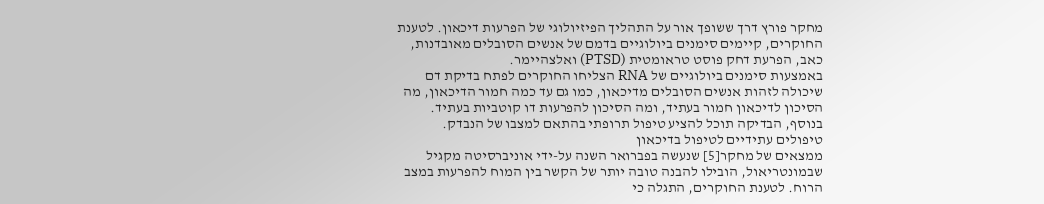מחקר פורץ דרך ששופך אור על התהליך הפיזיולוגי של הפרעות דיכאון. לטענת החוקרים, קיימים סימנים ביולוגיים בדמם של אנשים הסובלים מאובדנות, כאב, הפרעת דחק פוסט טראומטית (PTSD) ואלצהיימר.
באמצעות סימנים ביולוגיים של RNA הצליחו החוקרים לפתח בדיקת דם שיכולה לזהות אנשים הסובלים מדיכאון, כמו גם עד כמה חמור הדיכאון, מה הסיכון לדיכאון חמור בעתיד, ומה הסיכון להפרעות דו קוטביות בעתיד. בנוסף, הבדיקה תוכל להציע טיפול תרופתי בהתאם למצבו של הנבדק.
טיפולים עתידיים לטיפול בדיכאון
ממצאים של מחקר[5] שנעשה בפברואר השנה על-ידי אוניברסיטה מקגיל שבמונטריאול, הובילו להבנה טובה יותר של הקשר בין המוח להפרעות במצב הרוח. לטענת החוקרים, התגלה כי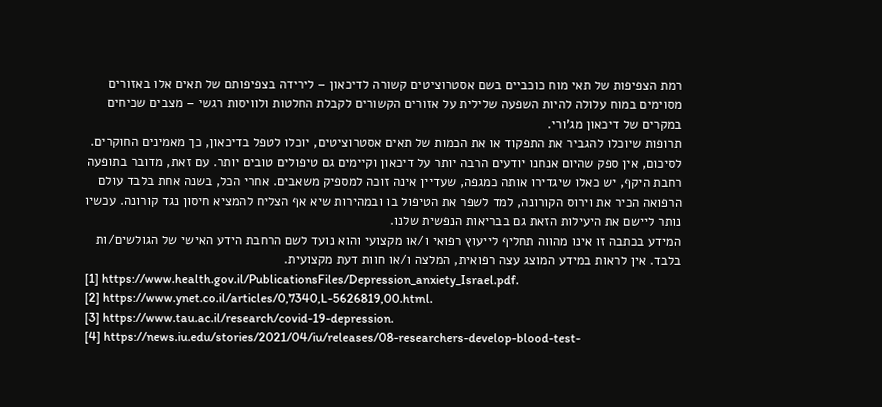רמת הצפיפות של תאי מוח כוכביים בשם אסטרוציטים קשורה לדיכאון – לירידה בצפיפותם של תאים אלו באזורים מסוימים במוח עלולה להיות השפעה שלילית על אזורים הקשורים לקבלת החלטות ולוויסות רגשי – מצבים שכיחים במקרים של דיכאון מג'ורי.
תרופות שיוכלו להגביר את התפקוד או את הכמות של תאים אסטרוציטים, יוכלו לטפל בדיכאון, כך מאמינים החוקרים.
לסיכום, אין ספק שהיום אנחנו יודעים הרבה יותר על דיכאון וקיימים גם טיפולים טובים יותר. עם זאת, מדובר בתופעה רחבת היקף, יש כאלו שיגדירו אותה כמגפה, שעדיין אינה זוכה למספיק משאבים. אחרי הכל, בשנה אחת בלבד עולם הרפואה הכיר את וירוס הקורונה, למד לשפר את הטיפול בו ובמהירות שיא אף הצליח להמציא חיסון נגד קורונה. עכשיו נותר ליישם את היעילות הזאת גם בבריאות הנפשית שלנו.
המידע בכתבה זו אינו מהווה תחליף לייעוץ רפואי ו/או מקצועי והוא נועד לשם הרחבת הידע האישי של הגולשים/ות בלבד. אין לראות במידע המוצג עצה רפואית, המלצה ו/או חוות דעת מקצועית.
[1] https://www.health.gov.il/PublicationsFiles/Depression_anxiety_Israel.pdf.
[2] https://www.ynet.co.il/articles/0,7340,L-5626819,00.html.
[3] https://www.tau.ac.il/research/covid-19-depression.
[4] https://news.iu.edu/stories/2021/04/iu/releases/08-researchers-develop-blood-test-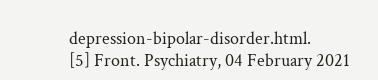depression-bipolar-disorder.html.
[5] Front. Psychiatry, 04 February 2021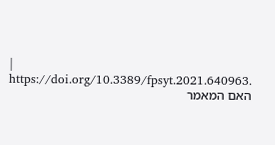| https://doi.org/10.3389/fpsyt.2021.640963.
האם המאמר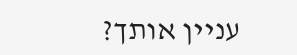עניין אותך?